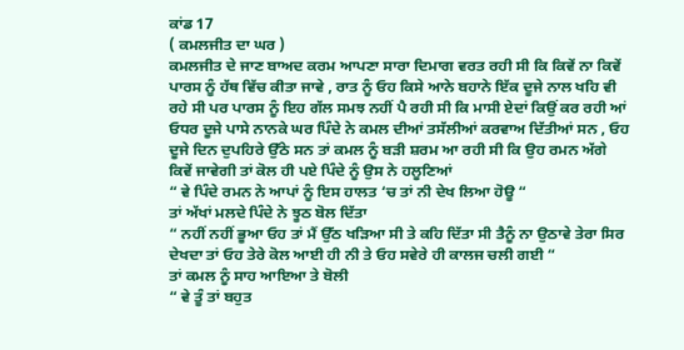ਕਾਂਡ 17
( ਕਮਲਜੀਤ ਦਾ ਘਰ )
ਕਮਲਜੀਤ ਦੇ ਜਾਣ ਬਾਅਦ ਕਰਮ ਆਪਣਾ ਸਾਰਾ ਦਿਮਾਗ ਵਰਤ ਰਹੀ ਸੀ ਕਿ ਕਿਵੇਂ ਨਾ ਕਿਵੇਂ ਪਾਰਸ ਨੂੰ ਹੱਥ ਵਿੱਚ ਕੀਤਾ ਜਾਵੇ , ਰਾਤ ਨੂੰ ਓਹ ਕਿਸੇ ਆਨੇ ਬਹਾਨੇ ਇੱਕ ਦੂਜੇ ਨਾਲ ਖਹਿ ਵੀ ਰਹੇ ਸੀ ਪਰ ਪਾਰਸ ਨੂੰ ਇਹ ਗੱਲ ਸਮਝ ਨਹੀਂ ਪੈ ਰਹੀ ਸੀ ਕਿ ਮਾਸੀ ਏਦਾਂ ਕਿਉਂ ਕਰ ਰਹੀ ਆਂ
ਓਧਰ ਦੂਜੇ ਪਾਸੇ ਨਾਨਕੇ ਘਰ ਪਿੰਦੇ ਨੇ ਕਮਲ ਦੀਆਂ ਤਸੱਲੀਆਂ ਕਰਵਾਅ ਦਿੱਤੀਆਂ ਸਨ , ਓਹ ਦੂਜੇ ਦਿਨ ਦੁਪਹਿਰੇ ਉੱਠੇ ਸਨ ਤਾਂ ਕਮਲ ਨੂੰ ਬੜੀ ਸ਼ਰਮ ਆ ਰਹੀ ਸੀ ਕਿ ਉਹ ਰਮਨ ਅੱਗੇ ਕਿਵੇਂ ਜਾਵੇਗੀ ਤਾਂ ਕੋਲ ਹੀ ਪਏ ਪਿੰਦੇ ਨੂੰ ਉਸ ਨੇ ਹਲੂਣਿਆਂ
“ ਵੇ ਪਿੰਦੇ ਰਮਨ ਨੇ ਆਪਾਂ ਨੂੰ ਇਸ ਹਾਲਤ ‘ਚ ਤਾਂ ਨੀ ਦੇਖ ਲਿਆ ਹੋਊ “
ਤਾਂ ਅੱਖਾਂ ਮਲਦੇ ਪਿੰਦੇ ਨੇ ਝੂਠ ਬੋਲ ਦਿੱਤਾ
“ ਨਹੀਂ ਨਹੀਂ ਭੂਆ ਓਹ ਤਾਂ ਮੈਂ ਉੱਠ ਖੜਿਆ ਸੀ ਤੇ ਕਹਿ ਦਿੱਤਾ ਸੀ ਤੈਨੂੰ ਨਾ ਉਠਾਵੇ ਤੇਰਾ ਸਿਰ ਦੇਖਦਾ ਤਾਂ ਓਹ ਤੇਰੇ ਕੋਲ ਆਈ ਹੀ ਨੀ ਤੇ ਓਹ ਸਵੇਰੇ ਹੀ ਕਾਲਜ ਚਲੀ ਗਈ “
ਤਾਂ ਕਮਲ ਨੂੰ ਸਾਹ ਆਇਆ ਤੇ ਬੋਲੀ
“ ਵੇ ਤੂੰ ਤਾਂ ਬਹੁਤ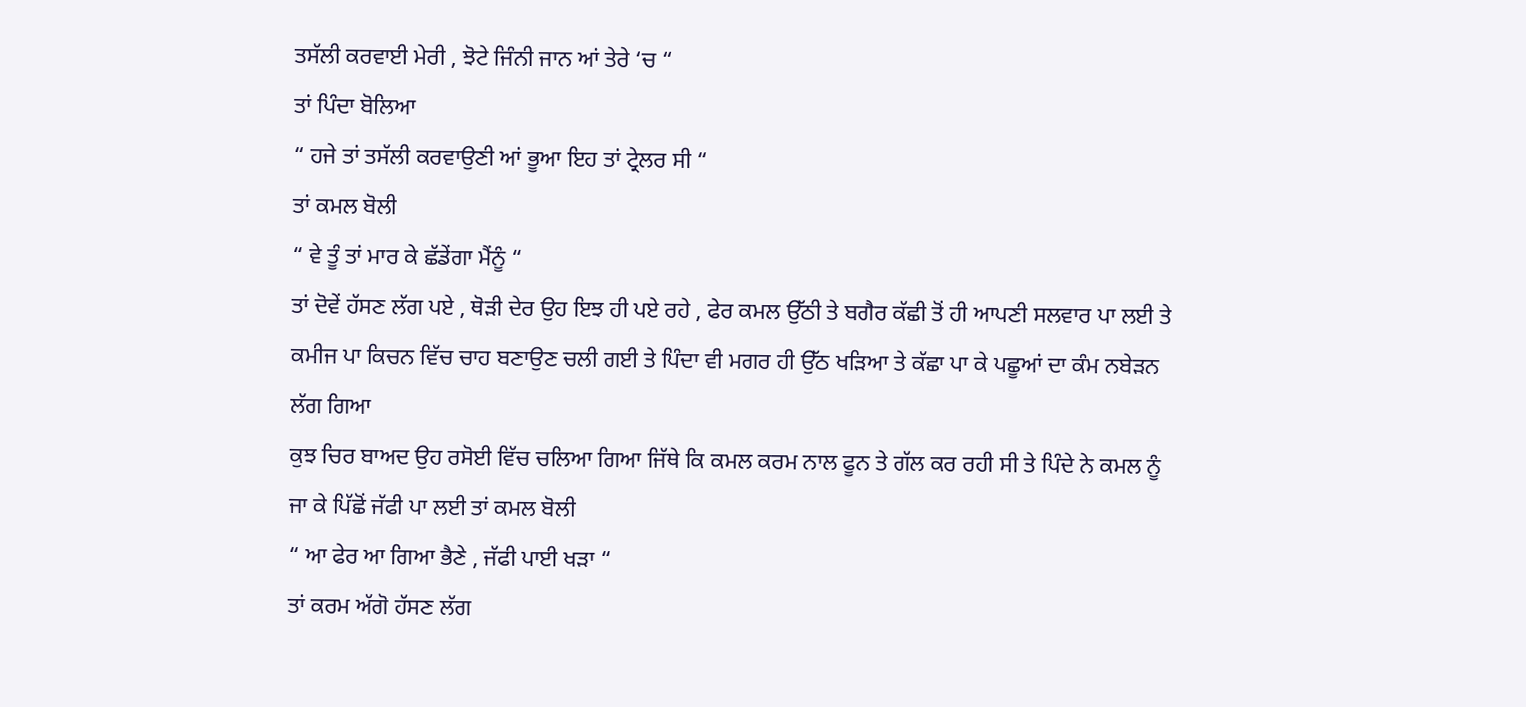ਤਸੱਲੀ ਕਰਵਾਈ ਮੇਰੀ , ਝੋਟੇ ਜਿੰਨੀ ਜਾਨ ਆਂ ਤੇਰੇ ‘ਚ “
ਤਾਂ ਪਿੰਦਾ ਬੋਲਿਆ
“ ਹਜੇ ਤਾਂ ਤਸੱਲੀ ਕਰਵਾਉਣੀ ਆਂ ਭੂਆ ਇਹ ਤਾਂ ਟ੍ਰੇਲਰ ਸੀ “
ਤਾਂ ਕਮਲ ਬੋਲੀ
“ ਵੇ ਤੂੰ ਤਾਂ ਮਾਰ ਕੇ ਛੱਡੇਂਗਾ ਮੈਂਨੂੰ “
ਤਾਂ ਦੋਵੇਂ ਹੱਸਣ ਲੱਗ ਪਏ , ਥੋੜੀ ਦੇਰ ਉਹ ਇਝ ਹੀ ਪਏ ਰਹੇ , ਫੇਰ ਕਮਲ ਉੱਠੀ ਤੇ ਬਗੈਰ ਕੱਛੀ ਤੋਂ ਹੀ ਆਪਣੀ ਸਲਵਾਰ ਪਾ ਲਈ ਤੇ ਕਮੀਜ ਪਾ ਕਿਚਨ ਵਿੱਚ ਚਾਹ ਬਣਾਉਣ ਚਲੀ ਗਈ ਤੇ ਪਿੰਦਾ ਵੀ ਮਗਰ ਹੀ ਉੱਠ ਖੜਿਆ ਤੇ ਕੱਛਾ ਪਾ ਕੇ ਪਛੂਆਂ ਦਾ ਕੰਮ ਨਬੇੜਨ ਲੱਗ ਗਿਆ
ਕੁਝ ਚਿਰ ਬਾਅਦ ਉਹ ਰਸੋਈ ਵਿੱਚ ਚਲਿਆ ਗਿਆ ਜਿੱਥੇ ਕਿ ਕਮਲ ਕਰਮ ਨਾਲ ਫੂਨ ਤੇ ਗੱਲ ਕਰ ਰਹੀ ਸੀ ਤੇ ਪਿੰਦੇ ਨੇ ਕਮਲ ਨੂੰ ਜਾ ਕੇ ਪਿੱਛੋਂ ਜੱਫੀ ਪਾ ਲਈ ਤਾਂ ਕਮਲ ਬੋਲੀ
“ ਆ ਫੇਰ ਆ ਗਿਆ ਭੈਣੇ , ਜੱਫੀ ਪਾਈ ਖੜਾ “
ਤਾਂ ਕਰਮ ਅੱਗੋ ਹੱਸਣ ਲੱਗ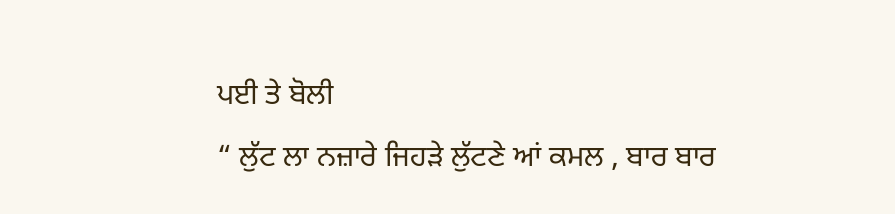ਪਈ ਤੇ ਬੋਲੀ
“ ਲੁੱਟ ਲਾ ਨਜ਼ਾਰੇ ਜਿਹੜੇ ਲੁੱਟਣੇ ਆਂ ਕਮਲ , ਬਾਰ ਬਾਰ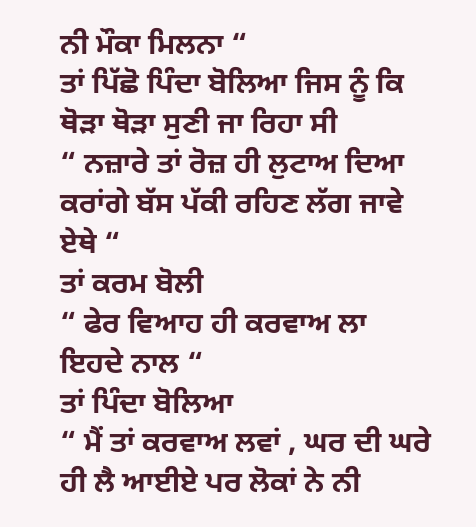ਨੀ ਮੌਕਾ ਮਿਲਨਾ “
ਤਾਂ ਪਿੱਛੋ ਪਿੰਦਾ ਬੋਲਿਆ ਜਿਸ ਨੂੰ ਕਿ ਥੋੜਾ ਥੋੜਾ ਸੁਣੀ ਜਾ ਰਿਹਾ ਸੀ
“ ਨਜ਼ਾਰੇ ਤਾਂ ਰੋਜ਼ ਹੀ ਲੁਟਾਅ ਦਿਆ ਕਰਾਂਗੇ ਬੱਸ ਪੱਕੀ ਰਹਿਣ ਲੱਗ ਜਾਵੇ ਏਥੇ “
ਤਾਂ ਕਰਮ ਬੋਲੀ
“ ਫੇਰ ਵਿਆਹ ਹੀ ਕਰਵਾਅ ਲਾ ਇਹਦੇ ਨਾਲ “
ਤਾਂ ਪਿੰਦਾ ਬੋਲਿਆ
“ ਮੈਂ ਤਾਂ ਕਰਵਾਅ ਲਵਾਂ , ਘਰ ਦੀ ਘਰੇ ਹੀ ਲੈ ਆਈਏ ਪਰ ਲੋਕਾਂ ਨੇ ਨੀ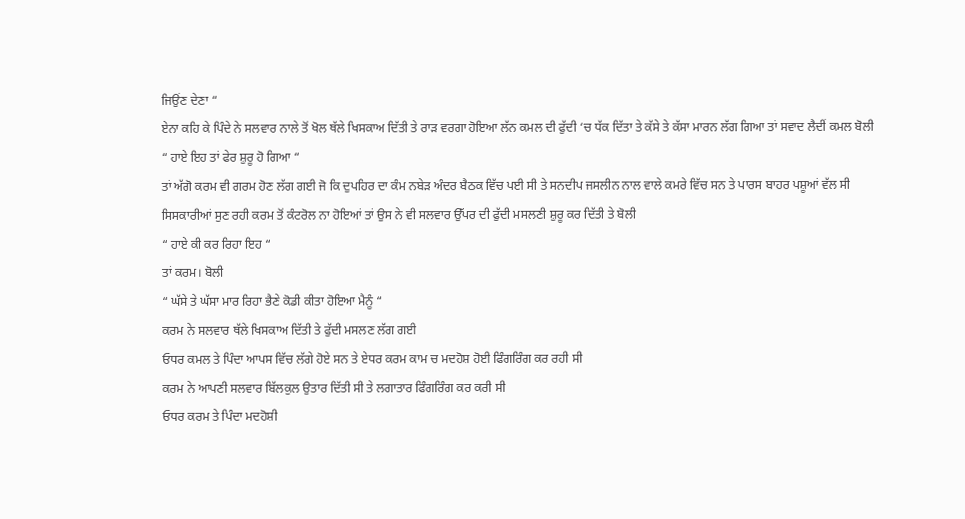ਜਿਉਂਣ ਦੇਣਾ “
ਏਨਾ ਕਹਿ ਕੇ ਪਿੰਦੇ ਨੇ ਸਲਵਾਰ ਨਾਲੇ ਤੋਂ ਖੋਲ ਥੱਲੇ ਖਿਸਕਾਅ ਦਿੱਤੀ ਤੇ ਰਾੜ ਵਰਗਾ ਹੋਇਆ ਲੱਨ ਕਮਲ ਦੀ ਫੁੱਦੀ ‘ਚ ਧੱਕ ਦਿੱਤਾ ਤੇ ਕੱਸੇ ਤੇ ਕੱਸਾ ਮਾਰਨ ਲੱਗ ਗਿਆ ਤਾਂ ਸਵਾਦ ਲੈਦੀਂ ਕਮਲ ਬੋਲੀ
“ ਹਾਏ ਇਹ ਤਾਂ ਫੇਰ ਸ਼ੁਰੂ ਹੋ ਗਿਆ “
ਤਾਂ ਅੱਗੋ ਕਰਮ ਵੀ ਗਰਮ ਹੋਣ ਲੱਗ ਗਈ ਜੋ ਕਿ ਦੁਪਹਿਰ ਦਾ ਕੰਮ ਨਬੇੜ ਅੰਦਰ ਬੈਠਕ ਵਿੱਚ ਪਈ ਸੀ ਤੇ ਸਨਦੀਪ ਜਸਲੀਨ ਨਾਲ ਵਾਲੇ ਕਮਰੇ ਵਿੱਚ ਸਨ ਤੇ ਪਾਰਸ ਬਾਹਰ ਪਸ਼ੂਆਂ ਵੱਲ ਸੀ
ਸਿਸਕਾਰੀਆਂ ਸੁਣ ਰਹੀ ਕਰਮ ਤੋਂ ਕੰਟਰੋਲ ਨਾ ਹੋਇਆਂ ਤਾਂ ਉਸ ਨੇ ਵੀ ਸਲਵਾਰ ਉੱਪਰ ਦੀ ਫੁੱਦੀ ਮਸਲਣੀ ਸ਼ੁਰੂ ਕਰ ਦਿੱਤੀ ਤੇ ਬੋਲੀ
“ ਹਾਏ ਕੀ ਕਰ ਰਿਹਾ ਇਹ “
ਤਾਂ ਕਰਮ। ਬੋਲੀ
“ ਘੱਸੇ ਤੇ ਘੱਸਾ ਮਾਰ ਰਿਹਾ ਭੈਣੇ ਕੋਡੀ ਕੀਤਾ ਹੋਇਆ ਮੈਨੂੰ “
ਕਰਮ ਨੇ ਸਲਵਾਰ ਥੱਲੇ ਖਿਸਕਾਅ ਦਿੱਤੀ ਤੇ ਫੁੱਦੀ ਮਸਲਣ ਲੱਗ ਗਈ
ਓਧਰ ਕਮਲ ਤੇ ਪਿੰਦਾ ਆਪਸ ਵਿੱਚ ਲੱਗੇ ਹੋਏ ਸਨ ਤੇ ਏਧਰ ਕਰਮ ਕਾਮ ਚ ਮਦਹੋਸ਼ ਹੋਈ ਫਿੰਗਰਿੰਗ ਕਰ ਰਹੀ ਸੀ
ਕਰਮ ਨੇ ਆਪਣੀ ਸਲਵਾਰ ਬਿੱਲਕੁਲ ਉਤਾਰ ਦਿੱਤੀ ਸੀ ਤੇ ਲਗਾਤਾਰ ਫਿੰਗਰਿੰਗ ਕਰ ਕਰੀ ਸੀ
ਓਧਰ ਕਰਮ ਤੇ ਪਿੰਦਾ ਮਦਹੋਸ਼ੀ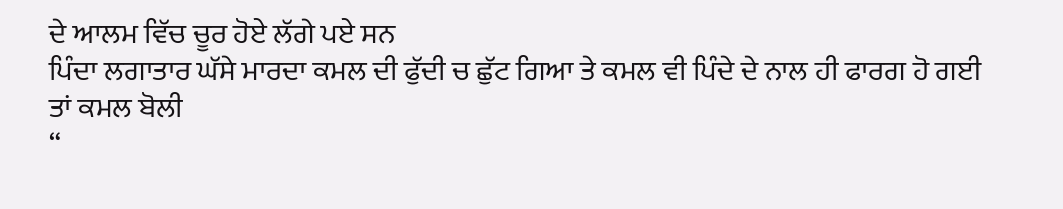ਦੇ ਆਲਮ ਵਿੱਚ ਚੂਰ ਹੋਏ ਲੱਗੇ ਪਏ ਸਨ
ਪਿੰਦਾ ਲਗਾਤਾਰ ਘੱਸੇ ਮਾਰਦਾ ਕਮਲ ਦੀ ਫੁੱਦੀ ਚ ਛੁੱਟ ਗਿਆ ਤੇ ਕਮਲ ਵੀ ਪਿੰਦੇ ਦੇ ਨਾਲ ਹੀ ਫਾਰਗ ਹੋ ਗਈ
ਤਾਂ ਕਮਲ ਬੋਲੀ
“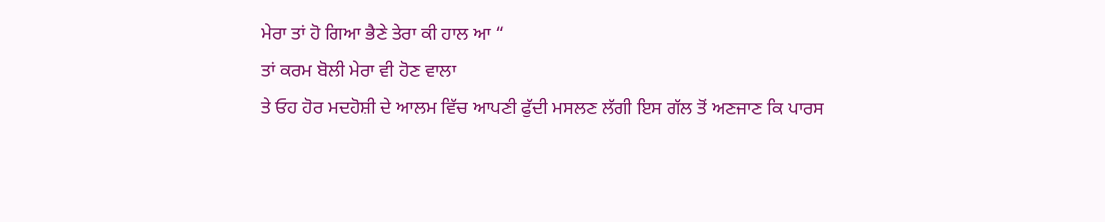ਮੇਰਾ ਤਾਂ ਹੋ ਗਿਆ ਭੈਣੇ ਤੇਰਾ ਕੀ ਹਾਲ ਆ “
ਤਾਂ ਕਰਮ ਬੋਲੀ ਮੇਰਾ ਵੀ ਹੋਣ ਵਾਲਾ
ਤੇ ਓਹ ਹੋਰ ਮਦਹੋਸ਼ੀ ਦੇ ਆਲਮ ਵਿੱਚ ਆਪਣੀ ਫੁੱਦੀ ਮਸਲਣ ਲੱਗੀ ਇਸ ਗੱਲ ਤੋਂ ਅਣਜਾਣ ਕਿ ਪਾਰਸ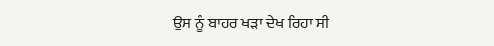ਉਸ ਨੂੰ ਬਾਹਰ ਖੜਾ ਦੇਖ ਰਿਹਾ ਸੀ